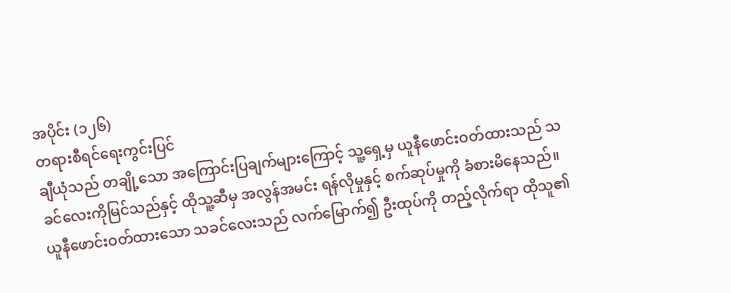အပိုင်း (၁၂၆)
တရားစီရင်ရေးကွင်းပြင်
ချီယုံသည် တချို့သော အကြောင်းပြချက်များကြောင့် သူ့ရှေ့မှ ယူနီဖောင်းဝတ်ထားသည် သခင်လေးကိုမြင်သည်နှင့် ထိုသူ့ဆီမှ အလွန်အမင်း ရန်လိုမှုနှင့် စက်ဆုပ်မှုကို ခံစားမိနေသည်။
ယူနီဖောင်းဝတ်ထားသော သခင်လေးသည် လက်မြောက်၍ ဦးထုပ်ကို တည့်လိုက်ရာ ထိုသူ၏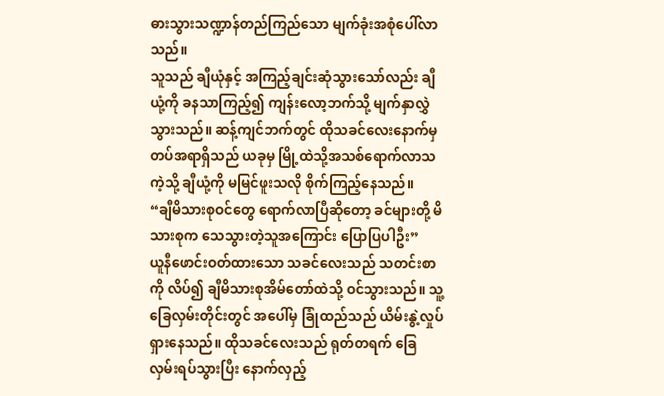ဓားသွားသဏ္ဍာန်တည်ကြည်သော မျက်ခုံးအစုံပေါ်လာသည်။
သူသည် ချီယုံနှင့် အကြည့်ချင်းဆုံသွားသော်လည်း ချီယုံ့ကို ခနသာကြည့်၍ ကျန်းလော့ဘက်သို့ မျက်နှာလွှဲသွားသည်။ ဆန့်ကျင်ဘက်တွင် ထိုသခင်လေးနောက်မှ တပ်အရာရှိသည် ယခုမှ မြို့ထဲသို့အသစ်ရောက်လာသကဲ့သို့ ချီယုံ့ကို မမြင်ဖူးသလို စိုက်ကြည့်နေသည်။
“ချီမိသားစုဝင်တွေ ရောက်လာပြီဆိုတော့ ခင်များတို့ မိသားစုက သေသွားတဲ့သူအကြောင်း ပြောပြပါဦး”
ယူနီဖောင်းဝတ်ထားသော သခင်လေးသည် သတင်းစာကို လိပ်၍ ချီမိသားစုအိမ်တော်ထဲသို့ ဝင်သွားသည်။ သူ့ခြေလှမ်းတိုင်းတွင် အပေါ်မှ ခြုံထည်သည် ယိမ်းနွဲ့လှုပ်ရှားနေသည်။ ထိုသခင်လေးသည် ရုတ်တရက် ခြေလှမ်းရပ်သွားပြီး နောက်လှည့်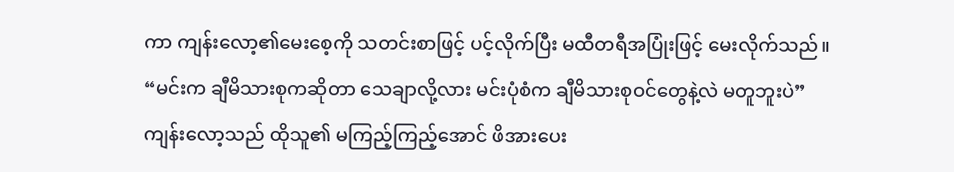ကာ ကျန်းလော့၏မေးစေ့ကို သတင်းစာဖြင့် ပင့်လိုက်ပြီး မထီတရီအပြုံးဖြင့် မေးလိုက်သည်။
“မင်းက ချီမိသားစုကဆိုတာ သေချာလို့လား မင်းပုံစံက ချီမိသားစုဝင်တွေနဲ့လဲ မတူဘူးပဲ”
ကျန်းလော့သည် ထိုသူ၏ မကြည့်ကြည့်အောင် ဖိအားပေး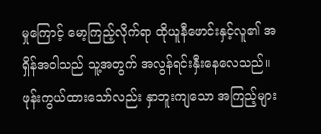မှုကြောင့် မော့ကြည့်လိုက်ရာ ထိုယူနီဖောင်းနှင့်လူ၏ အရှိန်အဝါသည် သူ့အတွက် အလွန်ရင်းနှီးနေလေသည်။
ဖုန်းကွယ်ထားသော်လည်း နှာဘူးကျသော အကြည့်များ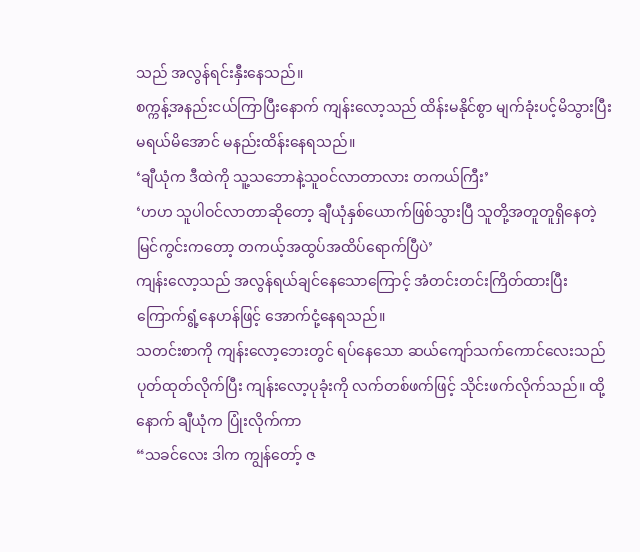သည် အလွန်ရင်းနှီးနေသည်။
စက္ကန့်အနည်းငယ်ကြာပြီးနောက် ကျန်းလော့သည် ထိန်းမနိုင်စွာ မျက်ခုံးပင့်မိသွားပြီး မရယ်မိအောင် မနည်းထိန်းနေရသည်။
‘ချီယုံက ဒီထဲကို သူ့သဘောနဲ့သူဝင်လာတာလား တကယ်ကြီး’
‘ဟဟ သူပါဝင်လာတာဆိုတော့ ချီယုံနှစ်ယောက်ဖြစ်သွားပြီ သူတို့အတူတူရှိနေတဲ့ မြင်ကွင်းကတော့ တကယ့်အထွပ်အထိပ်ရောက်ပြီပဲ’
ကျန်းလော့သည် အလွန်ရယ်ချင်နေသောကြောင့် အံတင်းတင်းကြိတ်ထားပြီး ကြောက်ရွံ့နေဟန်ဖြင့် အောက်ငုံ့နေရသည်။
သတင်းစာကို ကျန်းလော့ဘေးတွင် ရပ်နေသော ဆယ်ကျော်သက်ကောင်လေးသည် ပုတ်ထုတ်လိုက်ပြီး ကျန်းလော့ပုခုံးကို လက်တစ်ဖက်ဖြင့် သိုင်းဖက်လိုက်သည်။ ထို့နောက် ချီယုံက ပြုံးလိုက်ကာ
“သခင်လေး ဒါက ကျွန်တော့် ဇ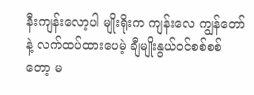နီးကျန်းလော့ပါ မျိုးရိုးက ကျန်းလေ ကျွန်တော်နဲ့ လက်ထပ်ထားပေမဲ့ ချီမျိုးနွယ်ဝင်စစ်စစ်တော့ မ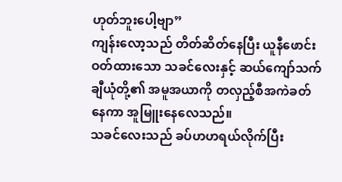ဟုတ်ဘူးပေါ့ဗျာ”
ကျန်းလော့သည် တိတ်ဆိတ်နေပြီး ယူနီဖောင်းဝတ်ထားသော သခင်လေးနှင့် ဆယ်ကျော်သက်ချီယုံတို့၏ အမူအယာကို တလှည့်စီအကဲခတ်နေကာ အူမြူးနေလေသည်။
သခင်လေးသည် ခပ်ဟဟရယ်လိုက်ပြီး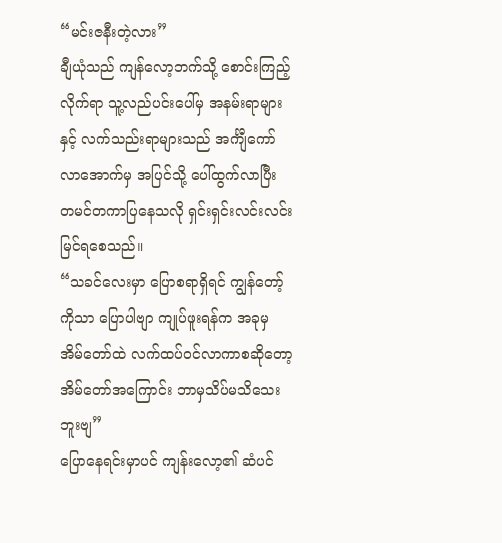“မင်းဇနီးတဲ့လား”
ချီယုံသည် ကျန်လော့ဘက်သို့ စောင်းကြည့်လိုက်ရာ သူ့လည်ပင်းပေါ်မှ အနမ်းရာများနှင့် လက်သည်းရာများသည် အင်္ကျီကော်လာအောက်မှ အပြင်သို့ ပေါ်ထွက်လာပြီး တမင်တကာပြနေသလို ရှင်းရှင်းလင်းလင်း မြင်ရစေသည်။
“သခင်လေးမှာ ပြောစရာရှိရင် ကျွန်တော့်ကိုသာ ပြောပါဗျာ ကျုပ်ဖူးရန်က အခုမှ အိမ်တော်ထဲ လက်ထပ်ဝင်လာကာစဆိုတော့ အိမ်တော်အကြောင်း ဘာမှသိပ်မသိသေးဘူးဗျ”
ပြောနေရင်းမှာပင် ကျန်းလော့၏ ဆံပင်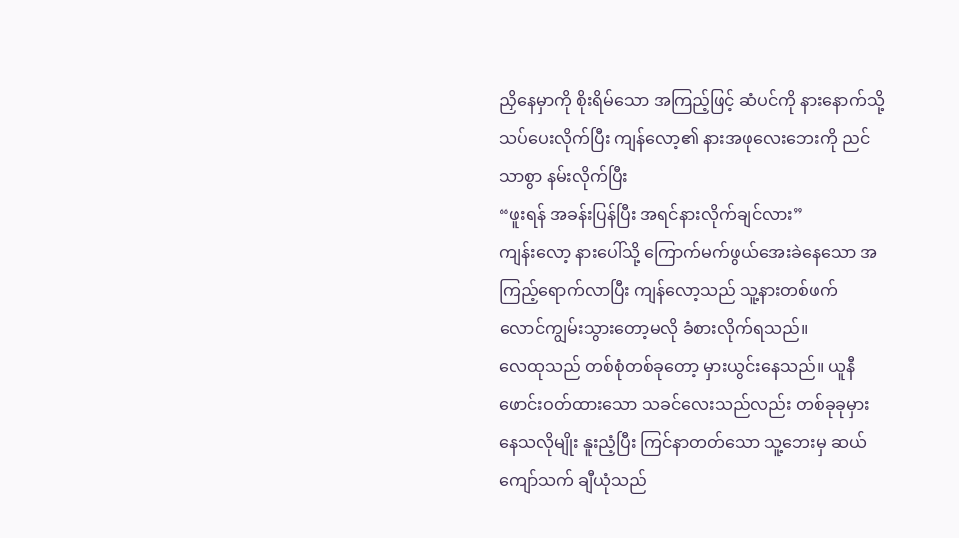ညှိနေမှာကို စိုးရိမ်သော အကြည့်ဖြင့် ဆံပင်ကို နားနောက်သို့ သပ်ပေးလိုက်ပြီး ကျန်လော့၏ နားအဖုလေးဘေးကို ညင်သာစွာ နမ်းလိုက်ပြီး
“ဖူးရန် အခန်းပြန်ပြီး အရင်နားလိုက်ချင်လား”
ကျန်းလော့ နားပေါ်သို့ ကြောက်မက်ဖွယ်အေးခဲနေသော အကြည့်ရောက်လာပြီး ကျန်လော့သည် သူ့နားတစ်ဖက် လောင်ကျွမ်းသွားတော့မလို ခံစားလိုက်ရသည်။
လေထုသည် တစ်စုံတစ်ခုတော့ မှားယွင်းနေသည်။ ယူနီဖောင်းဝတ်ထားသော သခင်လေးသည်လည်း တစ်ခုခုမှားနေသလိုမျိုး နူးညံ့ပြီး ကြင်နာတတ်သော သူ့ဘေးမှ ဆယ်ကျော်သက် ချီယုံသည်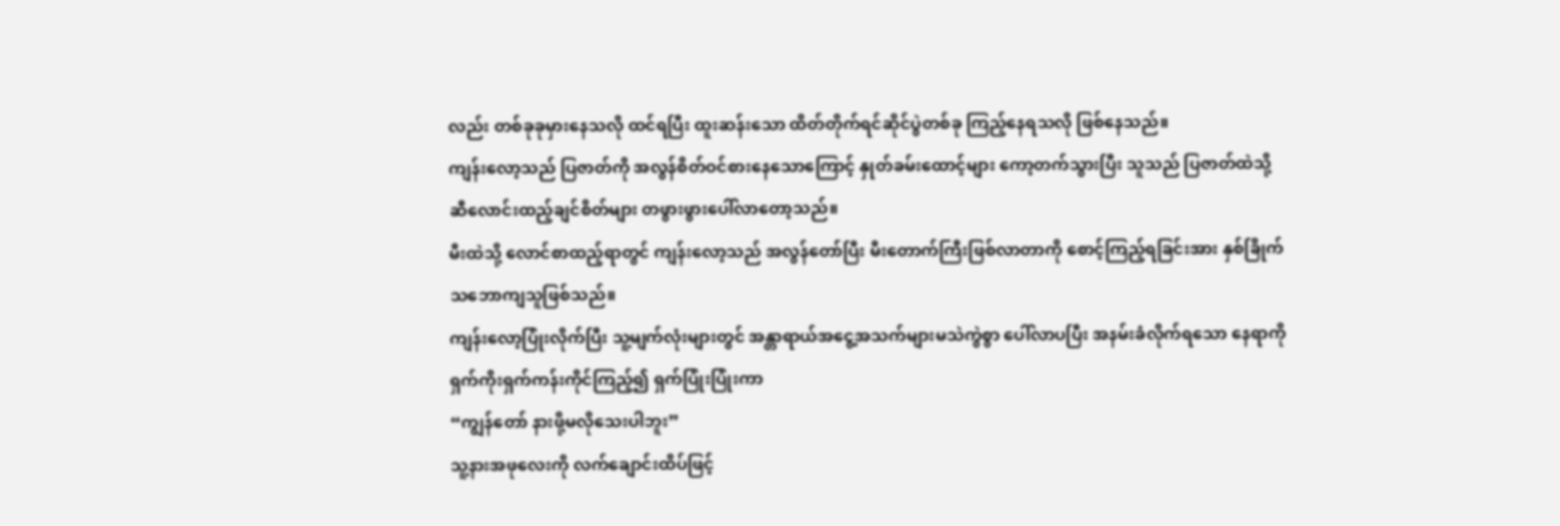လည်း တစ်ခုခုမှားနေသလို ထင်ရပြီး ထူးဆန်းသော ထိတ်တိုက်ရင်ဆိုင်ပွဲတစ်ခု ကြည့်နေရသလို ဖြစ်နေသည်။
ကျန်းလော့သည် ပြဇာတ်ကို အလွန်စိတ်ဝင်စားနေသောကြောင့် နှုတ်ခမ်းထောင့်များ ကော့တက်သွားပြီး သူသည် ပြဇာတ်ထဲသို့ ဆီလောင်းထည့်ချင်စိတ်များ တဖွားဖွားပေါ်လာတော့သည်။
မီးထဲသို့ လောင်စာထည့်ရာတွင် ကျန်းလော့သည် အလွန်တော်ပြီး မီးတောက်ကြီးဖြစ်လာတာကို စောင့်ကြည့်ရခြင်းအား နှစ်ခြိုက်သဘောကျသူဖြစ်သည်။
ကျန်းလော့ပြုံးလိုက်ပြီး သူ့မျက်လုံးများတွင် အန္တာရာယ်အငွေ့အသက်များမသဲကွဲစွာ ပေါ်လာပပြီး အနမ်းခံလိုက်ရသော နေရာကို ရှက်ကိုးရှက်ကန်းကိုင်ကြည့်၍ ရှက်ပြုံးပြုံးကာ
“ကျွန်တော် နားဖို့မလိုသေးပါဘူး”
သူ့နားအဖုလေးကို လက်ချောင်းထိပ်ဖြင့်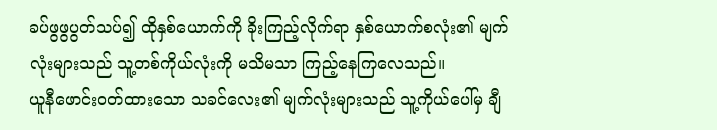ခပ်ဖွဖွပွတ်သပ်၍ ထိုနှစ်ယောက်ကို ခိုးကြည့်လိုက်ရာ နှစ်ယောက်စလုံး၏ မျက်လုံးများသည် သူ့တစ်ကိုယ်လုံးကို မသိမသာ ကြည့်နေကြလေသည်။
ယူနီဖောင်းဝတ်ထားသော သခင်လေး၏ မျက်လုံးများသည် သူ့ကိုယ်ပေါ်မှ ချီ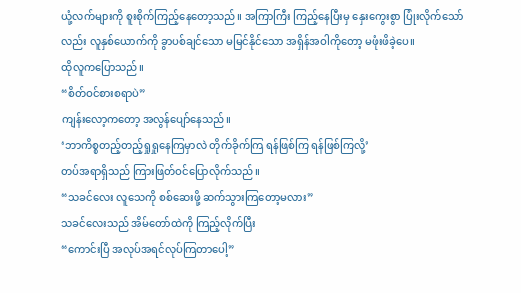ယုံ့လက်များကို စူးစိုက်ကြည့်နေတော့သည်။ အကြာကြီး ကြည့်နေပြီးမှ နှေးကွေးစွာ ပြုံးလိုက်သော်လည်း လူနှစ်ယောက်ကို ခွာပစ်ချင်သော မမြင်နိုင်သော အရှိန်အဝါကိုတော့ မဖုံးဖိခဲ့ပေ။
ထိုလူကပြောသည်။
“စိတ်ဝင်စားစရာပဲ”
ကျန်းလော့ကတော့ အလွန်ပျော်နေသည်။
‘ဘာကိစ္စတည့်တည့်ရှုရှုနေကြမှာလဲ တိုက်ခိုက်ကြ ရန်ဖြစ်ကြ ရန်ဖြစ်ကြလို့’
တပ်အရာရှိသည် ကြားဖြတ်ဝင်ပြောလိုက်သည်။
“သခင်လေး လူသေကို စစ်ဆေးဖို့ ဆက်သွားကြတော့မလား”
သခင်လေးသည် အိမ်တော်ထဲကို ကြည့်လိုက်ပြီး
“ကောင်းပြီ အလုပ်အရင်လုပ်ကြတာပေါ့”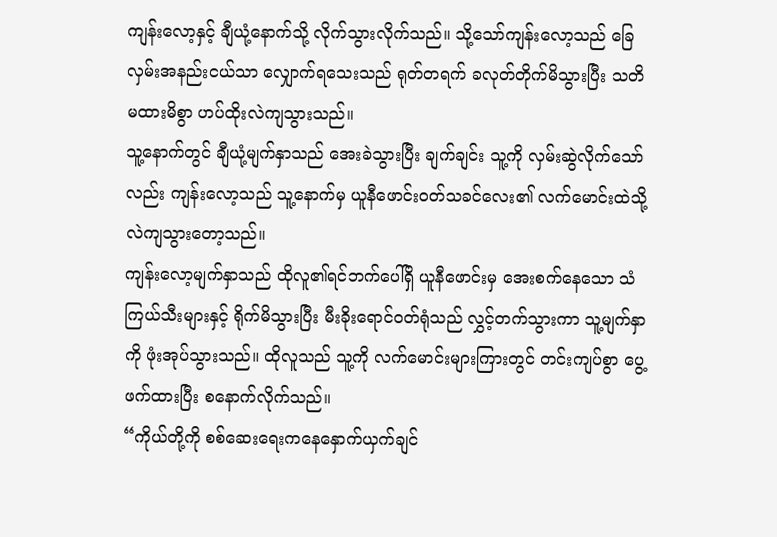ကျန်းလော့နှင့် ချီယုံ့နောက်သို့ လိုက်သွားလိုက်သည်။ သို့သော်ကျန်းလော့သည် ခြေလှမ်းအနည်းငယ်သာ လျှောက်ရသေးသည် ရုတ်တရက် ခလုတ်တိုက်မိသွားပြီး သတိမထားမိစွာ ဟပ်ထိုးလဲကျသွားသည်။
သူ့နောက်တွင် ချီယုံ့မျက်နှာသည် အေးခဲသွားပြီး ချက်ချင်း သူ့ကို လှမ်းဆွဲလိုက်သော်လည်း ကျန်းလော့သည် သူ့နောက်မှ ယူနီဖောင်းဝတ်သခင်လေး၏ လက်မောင်းထဲသို့ လဲကျသွားတော့သည်။
ကျန်းလော့မျက်နှာသည် ထိုလူ၏ရင်ဘက်ပေါ်ရှိ ယူနီဖောင်းမှ အေးစက်နေသော သံကြယ်သီးများနှင့် ရိုက်မိသွားပြီး မီးခိုးရောင်ဝတ်ရုံသည် လွှင့်တက်သွားကာ သူ့မျက်နှာကို ဖုံးအုပ်သွားသည်။ ထိုလူသည် သူ့ကို လက်မောင်းများကြားတွင် တင်းကျပ်စွာ ပွေ့ဖက်ထားပြီး စနောက်လိုက်သည်။
“ကိုယ်တို့ကို စစ်ဆေးရေးကနေနှောက်ယှက်ချင်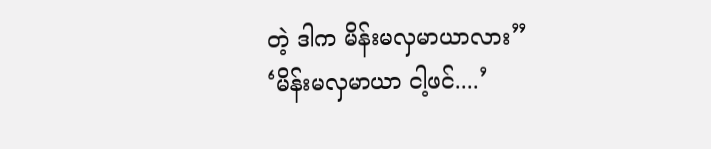တဲ့ ဒါက မိန်းမလှမာယာလား”
‘မိန်းမလှမာယာ ငါ့ဖင်....’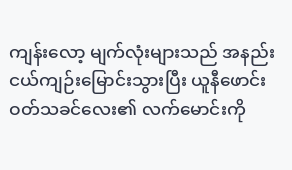ကျန်းလော့ မျက်လုံးများသည် အနည်းငယ်ကျဉ်းမြောင်းသွားပြီး ယူနီဖောင်းဝတ်သခင်လေး၏ လက်မောင်းကို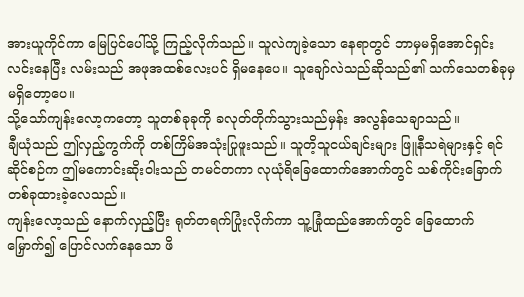အားယူကိုင်ကာ မြေပြင်ပေါ်သို့ ကြည့်လိုက်သည်။ သူလဲကျခဲ့သော နေရာတွင် ဘာမှမရှိအောင်ရှင်းလင်းနေပြီး လမ်းသည် အဖုအထစ်လေးပင် ရှိမနေပေ။ သူချော်လဲသည်ဆိုသည်၏ သက်သေတစ်ခုမှ မရှိတော့ပေ။
သို့သော်ကျန်းလော့ကတော့ သူတစ်ခုခုကို ခလုတ်တိုက်သွားသည်မှန်း အလွန်သေချာသည်။
ချီယုံသည် ဤလှည့်ကွက်ကို တစ်ကြိမ်အသုံးပြုဖူးသည်။ သူတိ့သူငယ်ချင်းများ ဖြူနီသရဲများနှင့် ရင်ဆိုင်စဉ်က ဤမကောင်းဆိုးဝါးသည် တမင်တကာ လုယုံရိခြေထောက်အောက်တွင် သစ်ကိုင်းခြောက်တစ်ခုထားခဲ့လေသည်။
ကျန်းလော့သည် နောက်လှည့်ပြီး ရုတ်တရက်ပြုံးလိုက်ကာ သူ့ခြုံထည်အောက်တွင် ခြေထောက်မြှောက်၍ ပြောင်လက်နေသော ဖိ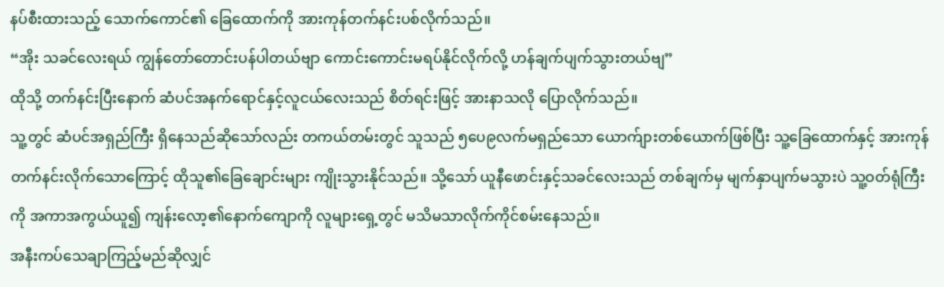နပ်စီးထားသည့် သောက်ကောင်၏ ခြေထောက်ကို အားကုန်တက်နင်းပစ်လိုက်သည်။
“အိုး သခင်လေးရယ် ကျွန်တော်တောင်းပန်ပါတယ်ဗျာ ကောင်းကောင်းမရပ်နိုင်လိုက်လို့ ဟန်ချက်ပျက်သွားတယ်ဗျ”
ထိုသို့ တက်နင်းပြီးနောက် ဆံပင်အနက်ရောင်နှင့်လူငယ်လေးသည် စိတ်ရင်းဖြင့် အားနာသလို ပြောလိုက်သည်။
သူ့တွင် ဆံပင်အရှည်ကြီး ရှိနေသည်ဆိုသော်လည်း တကယ်တမ်းတွင် သူသည် ၅ပေ၉လက်မရှည်သော ယောက်ျားတစ်ယောက်ဖြစ်ပြီး သူ့ခြေထောက်နှင့် အားကုန်တက်နင်းလိုက်သောကြောင့် ထိုသူ၏ခြေချောင်းများ ကျိုးသွားနိုင်သည်။ သို့သော် ယူနီဖောင်းနှင့်သခင်လေးသည် တစ်ချက်မှ မျက်နှာပျက်မသွားပဲ သူ့ဝတ်ရုံကြီးကို အကာအကွယ်ယူ၍ ကျန်းလော့၏နောက်ကျောကို လူများရှေ့တွင် မသိမသာလိုက်ကိုင်စမ်းနေသည်။
အနီးကပ်သေချာကြည့်မည်ဆိုလျှင်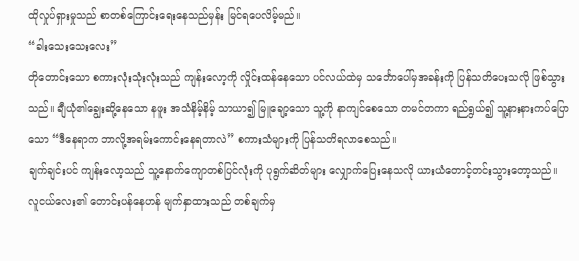ထိုလှုပ်ရှားမှုသည် စာတစ်ကြောင်းရေးနေသည်မှန်း မြင်ရပေလိမ့်မည်။
“ခါးသေးသေးလေး”
တိုတောင်းသော စကားလုံးသုံးလုံးသည် ကျန်းလော့ကို လှိုင်းထန်နေသော ပင်လယ်ထဲမှ သင်္ဘောပေါ်မှအခန်းကို ပြန်သတိပေးသလို ဖြစ်သွားသည်။ ချီယုံ၏ချွေးဆို့နေသော နဖူး အသံနိမ့်နိမ့် သာယာ၍ မြူချော့သော သူ့ကို နာကျင်စေသော တမင်တကာ ရည်ရွယ်၍ သူ့နားနားကပ်ပြောသော “ဒီနေရာက ဘာလို့အရမ်းကောင်းနေရတာလဲ” စကားသံများကို ပြန်သတိရလာစေသည်။
ချက်ချင်းပင် ကျန်းလော့သည် သူ့နောက်ကျောတစ်ပြင်လုံးကို ပုရွက်ဆိတ်များ လျှောက်ပြေးနေသလို ယားယံတောင့်တင်းသွားတော့သည်။
လူငယ်လေး၏ တောင်းပန်နေဟန် မျက်နှာထားသည် တစ်ချက်မှ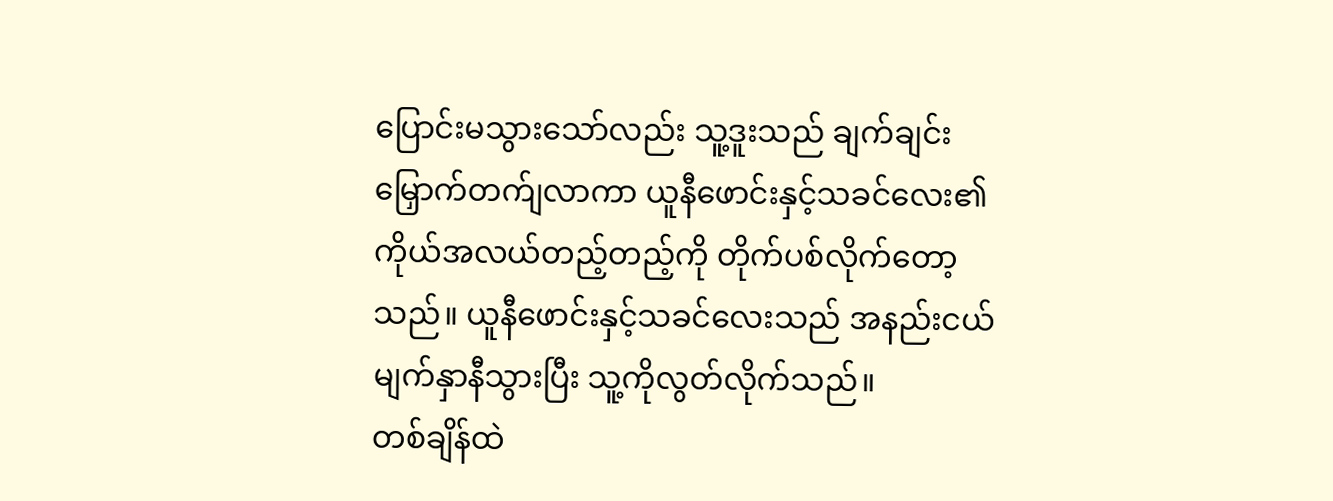ပြောင်းမသွားသော်လည်း သူ့ဒူးသည် ချက်ချင်းမြှောက်တက်ျလာကာ ယူနီဖောင်းနှင့်သခင်လေး၏ ကိုယ်အလယ်တည့်တည့်ကို တိုက်ပစ်လိုက်တော့သည်။ ယူနီဖောင်းနှင့်သခင်လေးသည် အနည်းငယ်မျက်နှာနီသွားပြီး သူ့ကိုလွတ်လိုက်သည်။
တစ်ချိန်ထဲ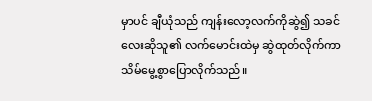မှာပင် ချီယုံသည် ကျန်းလော့လက်ကိုဆွဲ၍ သခင်လေးဆိုသူ၏ လက်မောင်းထဲမှ ဆွဲထုတ်လိုက်ကာ သိမ်မွေ့စွာပြောလိုက်သည်။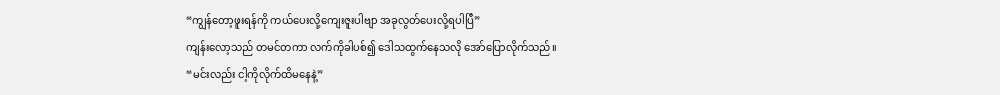“ကျွန်တော့ဖူးရန်ကို ကယ်ပေးလို့ကျေးဇူးပါဗျာ အခုလွတ်ပေးလို့ရပါပြီ”
ကျန်းလော့သည် တမင်တကာ လက်ကိုခါပစ်၍ ဒေါသထွက်နေသလို အော်ပြောလိုက်သည်။
“မင်းလည်း ငါ့ကိုလိုက်ထိမနေနဲ့”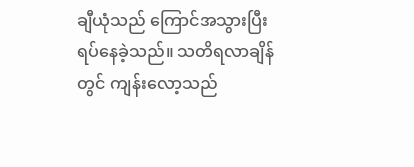ချီယုံသည် ကြောင်အသွားပြီး ရပ်နေခဲ့သည်။ သတိရလာချိန်တွင် ကျန်းလော့သည်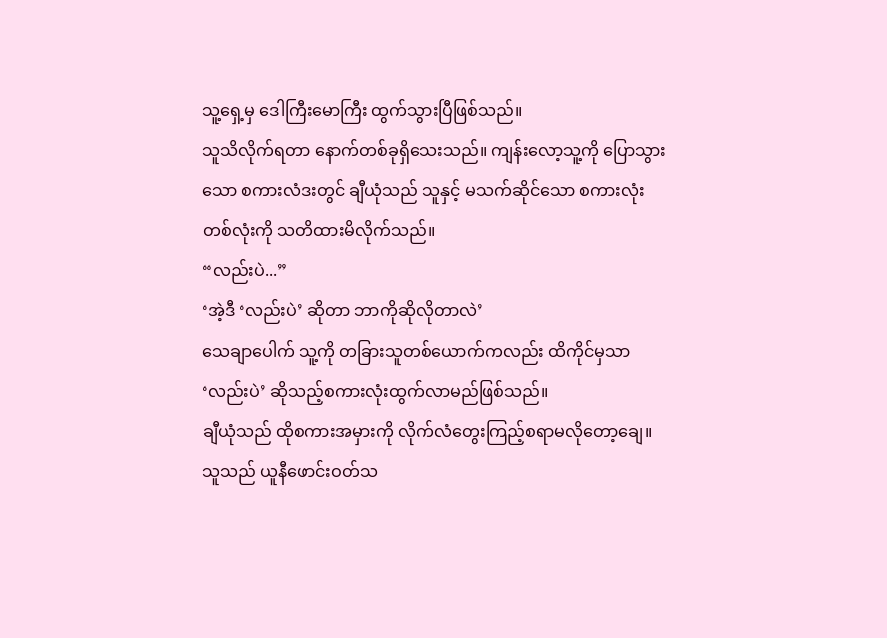သူ့ရှေ့မှ ဒေါကြီးမောကြီး ထွက်သွားပြီဖြစ်သည်။
သူသိလိုက်ရတာ နောက်တစ်ခုရှိသေးသည်။ ကျန်းလော့သူ့ကို ပြောသွားသော စကားလံဒးတွင် ချီယုံသည် သူနှင့် မသက်ဆိုင်သော စကားလုံးတစ်လုံးကို သတိထားမိလိုက်သည်။
“လည်းပဲ...”
‘အဲ့ဒီ ‘လည်းပဲ’ ဆိုတာ ဘာကိုဆိုလိုတာလဲ’
သေချာပေါက် သူ့ကို တခြားသူတစ်ယောက်ကလည်း ထိကိုင်မှသာ ‘လည်းပဲ’ ဆိုသည့်စကားလုံးထွက်လာမည်ဖြစ်သည်။
ချီယုံသည် ထိုစကားအမှားကို လိုက်လံတွေးကြည့်စရာမလိုတော့ချေ။ သူသည် ယူနီဖောင်းဝတ်သ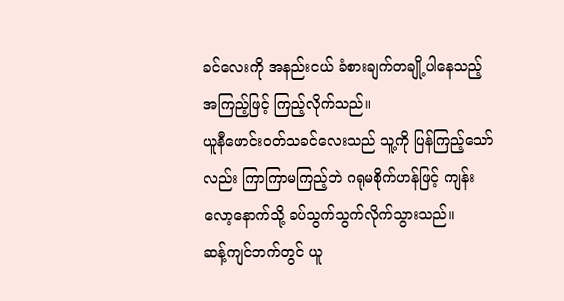ခင်လေးကို အနည်းငယ် ခံစားချက်တချို့ပါနေသည့် အကြည့်ဖြင့် ကြည့်လိုက်သည်။
ယူနီဖောင်းဝတ်သခင်လေးသည် သူ့ကို ပြန်ကြည့်သော်လည်း ကြာကြာမကြည့်ဘဲ ဂရုမစိုက်ဟန်ဖြင့် ကျန်းလော့နောက်သို့ ခပ်သွက်သွက်လိုက်သွားသည်။
ဆန့်ကျင်ဘက်တွင် ယူ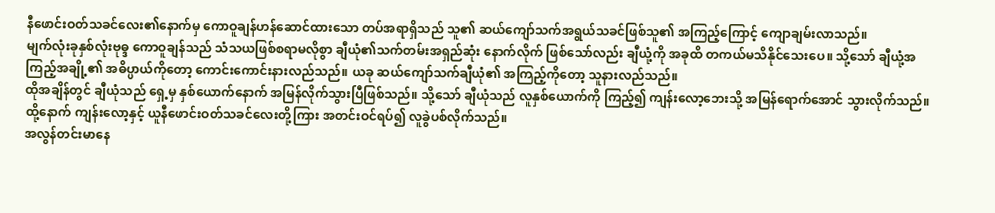နီဖောင်းဝတ်သခင်လေး၏နောက်မှ ကောဝူချန်ဟန်ဆောင်ထားသော တပ်အရာရှိသည် သူ၏ ဆယ်ကျော်သက်အရွယ်သခင်ဖြစ်သူ၏ အကြည့်ကြောင့် ကျောချမ်းလာသည်။
မျက်လုံးခုနှစ်လုံးဗုဓ္ဒ ကောဝူချန်သည် သံသယဖြစ်စရာမလိုစွာ ချီယုံ၏သက်တမ်းအရှည်ဆုံး နောက်လိုက် ဖြစ်သော်လည်း ချီယုံ့ကို အခုထိ တကယ်မသိနိုင်သေးပေ။ သို့သော် ချီယုံ့အကြည့်အချို့၏ အဓိပ္ပာယ်ကိုတော့ ကောင်းကောင်းနားလည်သည်။ ယခု ဆယ်ကျော်သက်ချီယုံ၏ အကြည့်ကိုတော့ သူနားလည်သည်။
ထိုအချိန်တွင် ချီယုံသည် ရှေ့မှ နှစ်ယောက်နောက် အမြန်လိုက်သွားပြီဖြစ်သည်။ သို့သော် ချီယုံသည် လူနှစ်ယောက်ကို ကြည့်၍ ကျန်းလော့ဘေးသို့ အမြန်ရောက်အောင် သွားလိုက်သည်။ ထို့နောက် ကျန်းလော့နှင့် ယူနီဖောင်းဝတ်သခင်လေးတို့ကြား အတင်းဝင်ရပ်၍ လူခွဲပစ်လိုက်သည်။
အလွန်တင်းမာနေ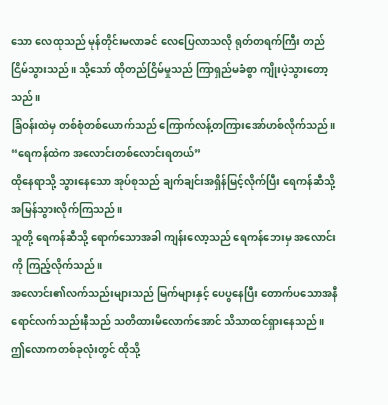သော လေထုသည် မုန်တိုင်းမလာခင် လေပြေလာသလို ရုတ်တရက်ကြီး တည်ငြိမ်သွားသည်။ သို့သော် ထိုတည်ငြိမ်မှုသည် ကြာရှည်မခံစွာ ကျိုးပဲ့သွားတော့သည်။
ခြံဝန်းထဲမှ တစ်စုံတစ်ယောက်သည် ကြောက်လန့်တကြားအော်ဟစ်လိုက်သည်။
“ရေကန်ထဲက အလောင်းတစ်လောင်းရတယ်”
ထိုနေရာသို့ သွားနေသော အုပ်စုသည် ချက်ချင်းအရှိန်မြင့်လိုက်ပြီး ရေကန်ဆီသို့ အမြန်သွားလိုက်ကြသည်။
သူတို့ ရေကန်ဆီသို့ ရောက်သောအခါ ကျန်းလော့သည် ရေကန်ဘေးမှ အလောင်းကို ကြည့်လိုက်သည်။
အလောင်း၏လက်သည်းများသည် မြက်များနှင့် ပေပွနေပြီး တောက်ပသောအနီရောင်လက်သည်းနီသည် သတိထားမိလောက်အောင် သိသာထင်ရှားနေသည်။
ဤလောကတစ်ခုလုံးတွင် ထိုသို့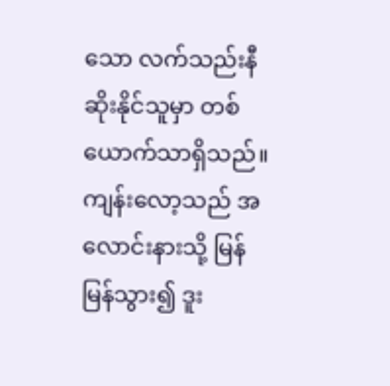သော လက်သည်းနီဆိုးနိုင်သူမှာ တစ်ယောက်သာရှိသည်။ ကျန်းလော့သည် အလောင်းနားသို့ မြန်မြန်သွား၍ ဒူး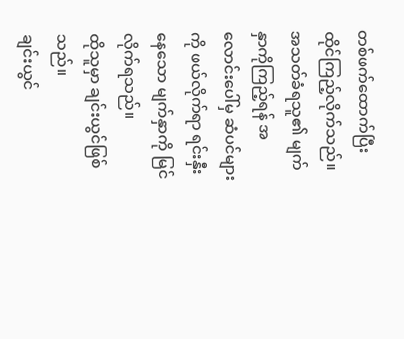တစ်ဖက်ထောက်ပြီး ထိုင်ကြည့်လိုက်သည်။ အသတ်ခံရသူ၏ မျက်နှာကိုကြည့်ရန် အလောင်းပေါ်မှ ဆံပင်များကို ဖယ်လိုက်ရာ ရင်းနှီးနေသော မျက်နှာကို မြင်လိုက်ရသည်။
ထိုသူမှာ ချင်းယွင်ဖြစ်သည်။
ချင်းယွင်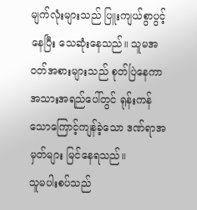မျက်လုံးများသည် ပြူးကျယ်စွာပွင့်နေပြီး သေဆုံးနေသည်။ သူမအဝတ်အစားများသည် စုတ်ပြဲနေကာ အသားအရည်ပေါ်တွင် ရုန်းကန်သောကြောင့်ကျန်ခဲ့သော ဒဏ်ရာအမှတ်များ မြင်နေရသည်။
သူမပါးစပ်သည်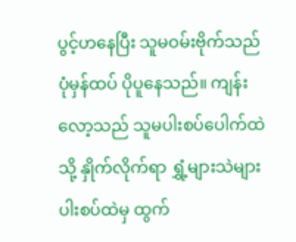ပွင့်ဟနေပြီး သူမဝမ်းဗိုက်သည် ပုံမှန်ထပ် ပိုပူနေသည်။ ကျန်းလော့သည် သူမပါးစပ်ပေါက်ထဲသို့ နှိုက်လိုက်ရာ ရွှံ့များသဲများ ပါးစပ်ထဲမှ ထွက်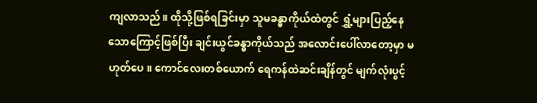ကျလာသည်။ ထိုသို့ဖြစ်ရခြင်းမှာ သူမခန္ဓာကိုယ်ထဲတွင် ရွှံ့များပြည့်နေသောကြောင့်ဖြစ်ပြီး ချင်းယွင်ခန္ဓာကိုယ်သည် အလောင်းပေါ်လာတော့မှာ မဟုတ်ပေ။ ကောင်လေးတစ်ယောက် ရေကန်ထဲဆင်းချိန်တွင် မျက်လုံးပွင့်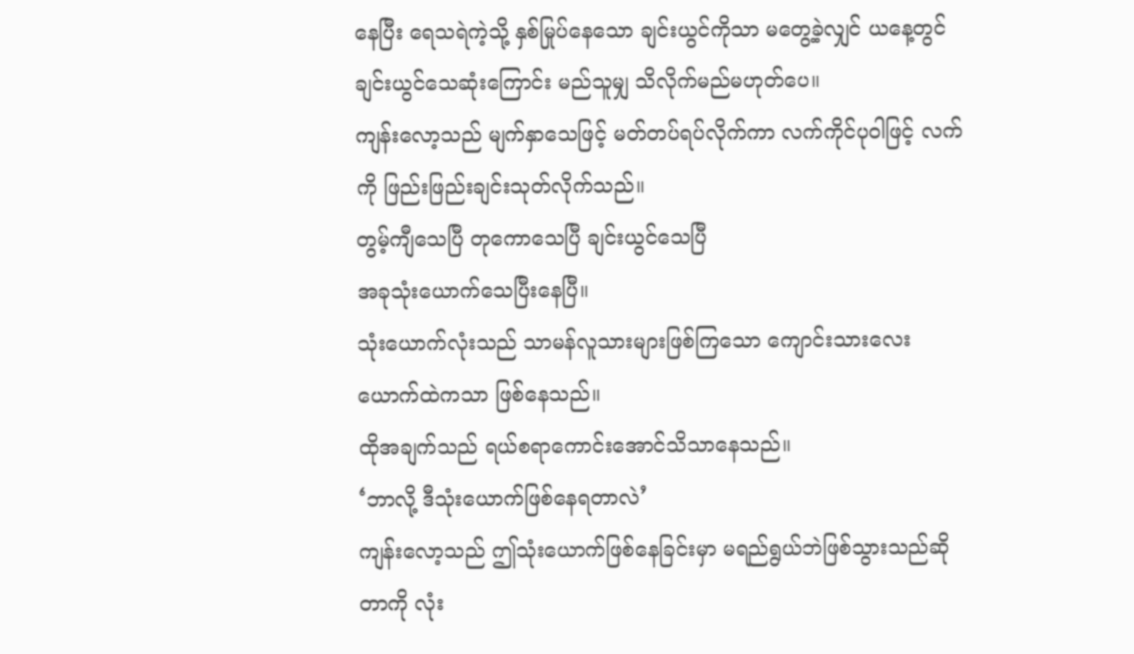နေပြီး ရေသရဲကဲ့သို့ နှစ်မြုပ်နေသော ချင်းယွင်ကိုသာ မတွေ့ခဲ့လျှင် ယနေ့တွင် ချင်းယွင်သေဆုံးကြောင်း မည်သူမျှ သိလိုက်မည်မဟုတ်ပေ။
ကျန်းလော့သည် မျက်နှာသေဖြင့် မတ်တပ်ရပ်လိုက်ကာ လက်ကိုင်ပုဝါဖြင့် လက်ကို ဖြည်းဖြည်းချင်းသုတ်လိုက်သည်။
တွမ့်ကျီသေပြီ တုကောသေပြီ ချင်းယွင်သေပြီ
အခုသုံးယောက်သေပြီးနေပြီ။
သုံးယောက်လုံးသည် သာမန်လူသားများဖြစ်ကြသော ကျောင်းသားလေးယောက်ထဲကသာ ဖြစ်နေသည်။
ထိုအချက်သည် ရယ်စရာကောင်းအောင်သိသာနေသည်။
‘ဘာလို့ ဒီသုံးယောက်ဖြစ်နေရတာလဲ’
ကျန်းလော့သည် ဤသုံးယောက်ဖြစ်နေခြင်းမှာ မရည်ရွယ်ဘဲဖြစ်သွားသည်ဆိုတာကို လုံး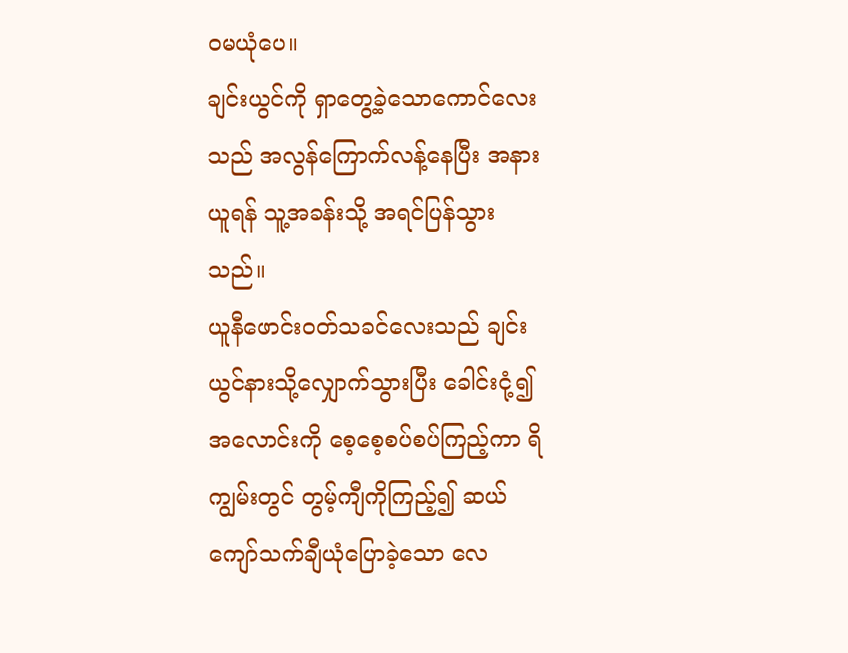ဝမယုံပေ။
ချင်းယွင်ကို ရှာတွေ့ခဲ့သောကောင်လေးသည် အလွန်ကြောက်လန့်နေပြီး အနားယူရန် သူ့အခန်းသို့ အရင်ပြန်သွားသည်။
ယူနီဖောင်းဝတ်သခင်လေးသည် ချင်းယွင်နားသို့လျှောက်သွားပြီး ခေါင်းငုံ့၍ အလောင်းကို စေ့စေ့စပ်စပ်ကြည့်ကာ ရိကျွမ်းတွင် တွမ့်ကျီကိုကြည့်၍ ဆယ်ကျော်သက်ချီယုံပြောခဲ့သော လေ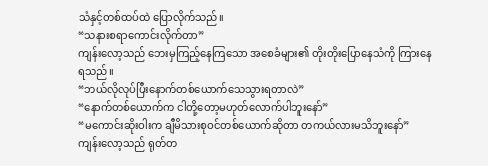သံနှင့်တစ်ထပ်ထဲ ပြောလိုက်သည်။
“သနားစရာကောင်းလိုက်တာ”
ကျန်းလော့သည် ဘေးမှကြည့်နေကြသော အစေခံများ၏ တိုးတိုးပြောနေသံကို ကြားနေရသည်။
“ဘယ်လိုလုပ်ပြီးနောက်တစ်ယောက်သေသွားရတာလဲ”
“နောက်တစ်ယောက်က ငါတို့တော့မဟုတ်လောက်ပါဘူးနော်”
“မကောင်းဆိုးဝါးက ချီမိသားစုဝင်တစ်ယောက်ဆိုတာ တကယ်လားမသိဘူးနော်”
ကျန်းလော့သည် ရုတ်တ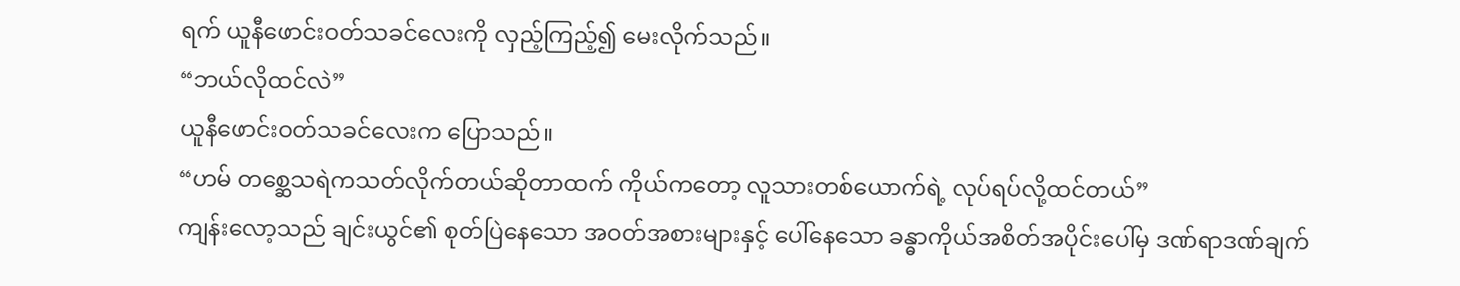ရက် ယူနီဖောင်းဝတ်သခင်လေးကို လှည့်ကြည့်၍ မေးလိုက်သည်။
“ဘယ်လိုထင်လဲ”
ယူနီဖောင်းဝတ်သခင်လေးက ပြောသည်။
“ဟမ် တစ္ဆေသရဲကသတ်လိုက်တယ်ဆိုတာထက် ကိုယ်ကတော့ လူသားတစ်ယောက်ရဲ့ လုပ်ရပ်လို့ထင်တယ်”
ကျန်းလော့သည် ချင်းယွင်၏ စုတ်ပြဲနေသော အဝတ်အစားများနှင့် ပေါ်နေသော ခန္ဓာကိုယ်အစိတ်အပိုင်းပေါ်မှ ဒဏ်ရာဒဏ်ချက်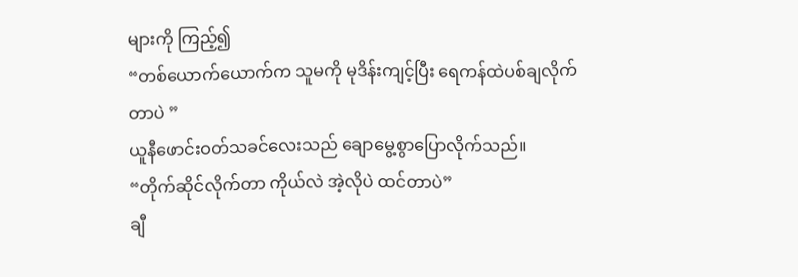များကို ကြည့်၍
“တစ်ယောက်ယောက်က သူမကို မုဒိန်းကျင့်ပြီး ရေကန်ထဲပစ်ချလိုက်တာပဲ ”
ယူနီဖောင်းဝတ်သခင်လေးသည် ချောမွေ့စွာပြောလိုက်သည်။
“တိုက်ဆိုင်လိုက်တာ ကိုယ်လဲ အဲ့လိုပဲ ထင်တာပဲ”
ချီ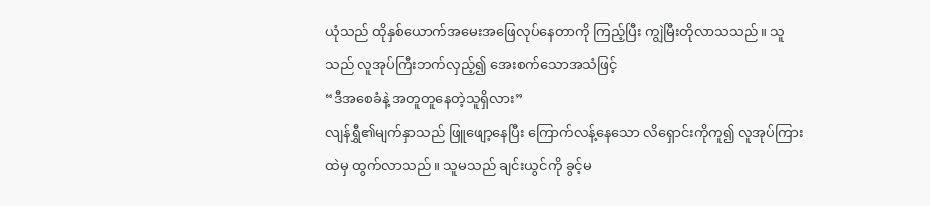ယုံသည် ထိုနှစ်ယောက်အမေးအဖြေလုပ်နေတာကို ကြည့်ပြီး ကျွဲမြီးတိုလာသသည်။ သူသည် လူအုပ်ကြီးဘက်လှည့်၍ အေးစက်သောအသံဖြင့်
“ဒီအစေခံနဲ့ အတူတူနေတဲ့သူရှိလား”
လျန်ရွှီ၏မျက်နှာသည် ဖြူဖျော့နေပြီး ကြောက်လန့်နေသော လိရှောင်းကိုကူ၍ လူအုပ်ကြားထဲမှ ထွက်လာသည်။ သူမသည် ချင်းယွင်ကို ခွင့်မ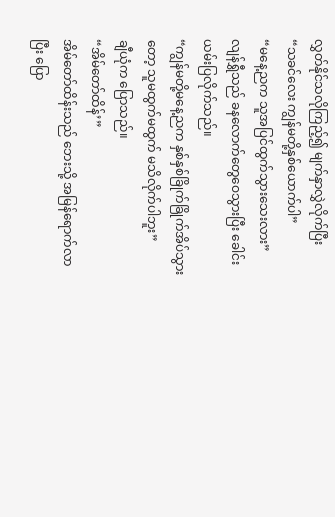လွှတ်နိုင်သလိုကြည့်၍ မျက်နှာလွှဲလိုက်ပြီး
“သခင်လေး ကျွန်မတို့နှစ်ယောက်ပါ”
“မနေ့ညက သူအပြင်ထွက်သွားသေးလား”
လျန်ရွှီသည် ခနလောက်တွေဝေသွားပြီး ခေါင်းယမ်းပြလိုက်သည်။
“ကျွန်မတို့မနေ့ညက နှစ်နှစ်ခြိုက်ခြိုက်အိပ်သွားတော့ သူမထွက်မထွက် မသိလိုက်ပါဘူး”
ချီယုံက ပြောသည်။
“အိမ်တော်ထိန်’”
အိမ်တော်ထိန်းသည် ဘေးသို့ အမြန်ရောက်လာပြီး ပြော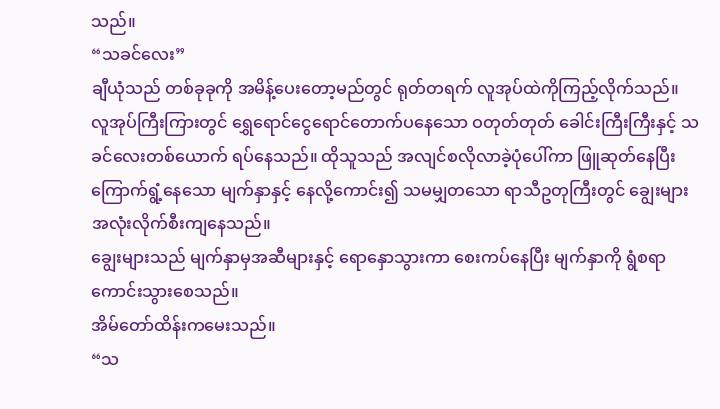သည်။
“သခင်လေး”
ချီယုံသည် တစ်ခုခုကို အမိန့်ပေးတော့မည်တွင် ရုတ်တရက် လူအုပ်ထဲကိုကြည့်လိုက်သည်။
လူအုပ်ကြီးကြားတွင် ရွှေရောင်ငွေရောင်တောက်ပနေသော ဝတုတ်တုတ် ခေါင်းကြီးကြီးနှင့် သခင်လေးတစ်ယောက် ရပ်နေသည်။ ထိုသူသည် အလျင်စလိုလာခဲ့ပုံပေါ်ကာ ဖြူဆုတ်နေပြီး ကြောက်ရွံ့နေသော မျက်နှာနှင့် နေလို့ကောင်း၍ သမမျှတသော ရာသီဥတုကြီးတွင် ချွေးများအလုံးလိုက်စီးကျနေသည်။
ချွေးများသည် မျက်နှာမှအဆီများနှင့် ရောနှောသွားကာ စေးကပ်နေပြီး မျက်နှာကို ရွံစရာကောင်းသွားစေသည်။
အိမ်တော်ထိန်းကမေးသည်။
“သ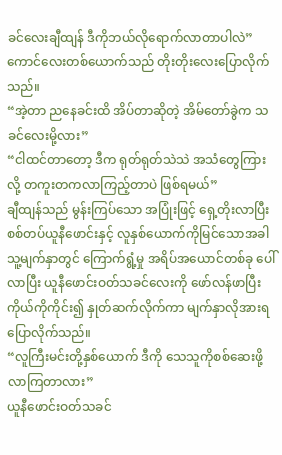ခင်လေးချီထျန် ဒီကိုဘယ်လိုရောက်လာတာပါလဲ”
ကောင်လေးတစ်ယောက်သည် တိုးတိုးလေးပြောလိုက်သည်။
“အဲ့တာ ညနေခင်းထိ အိပ်တာဆိုတဲ့ အိမ်တော်ခွဲက သခင်လေးမို့လား”
“ငါထင်တာတော့ ဒီက ရုတ်ရုတ်သဲသဲ အသံတွေကြားလို့ တကူးတကလာကြည့်တာပဲ ဖြစ်ရမယ်”
ချီထျန်သည် မွန်းကြပ်သော အပြုံးဖြင့် ရှေ့တိုးလာပြီး စစ်တပ်ယူနီဖောင်းနှင့် လူနှစ်ယောက်ကိုမြင်သောအခါ သူ့မျက်နှာတွင် ကြောက်ရွံ့မှု အရိပ်အယောင်တစ်ခု ပေါ်လာပြီး ယူနီဖောင်းဝတ်သခင်လေးကို ဖော်လန်ဖာပြီး ကိုယ်ကိုကိုင်း၍ နှုတ်ဆက်လိုက်ကာ မျက်နှာလိုအားရပြောလိုက်သည်။
“လူကြီးမင်းတို့နှစ်ယောက် ဒီကို သေသူကိုစစ်ဆေးဖို့ လာကြတာလား”
ယူနီဖောင်းဝတ်သခင်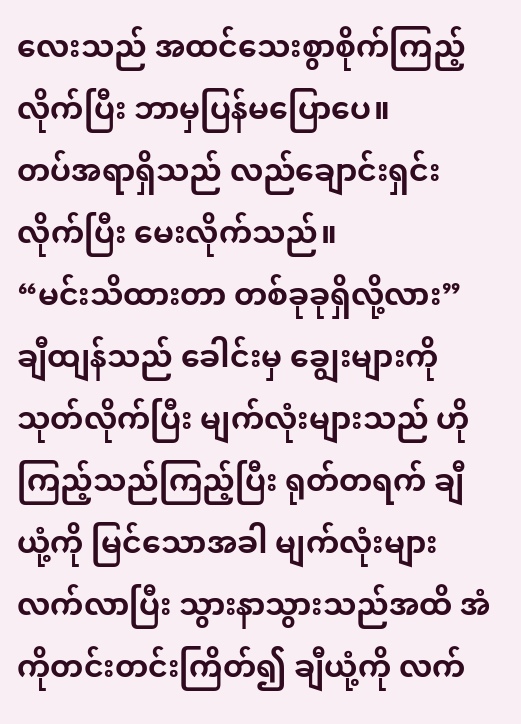လေးသည် အထင်သေးစွာစိုက်ကြည့်လိုက်ပြီး ဘာမှပြန်မပြောပေ။
တပ်အရာရှိသည် လည်ချောင်းရှင်းလိုက်ပြီး မေးလိုက်သည်။
“မင်းသိထားတာ တစ်ခုခုရှိလို့လား”
ချီထျန်သည် ခေါင်းမှ ချွေးများကို သုတ်လိုက်ပြီး မျက်လုံးများသည် ဟိုကြည့်သည်ကြည့်ပြီး ရုတ်တရက် ချီယုံ့ကို မြင်သောအခါ မျက်လုံးများလက်လာပြီး သွားနာသွားသည်အထိ အံကိုတင်းတင်းကြိတ်၍ ချီယုံ့ကို လက်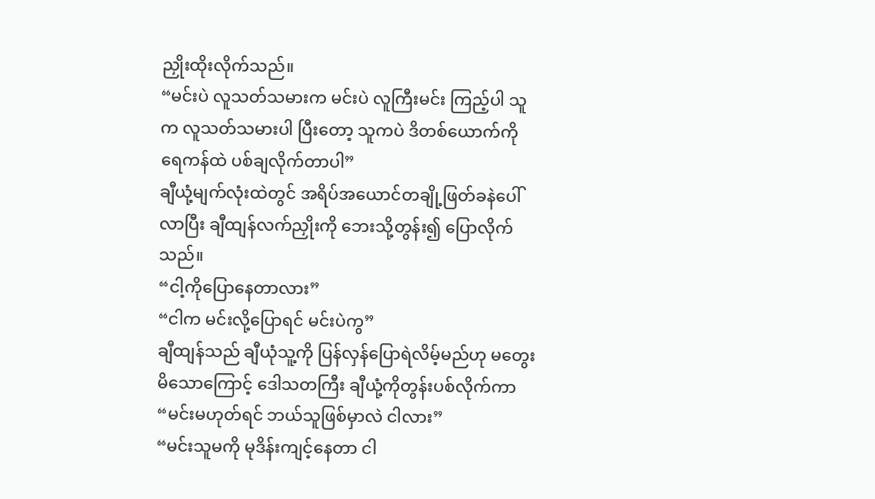ညှိုးထိုးလိုက်သည်။
“မင်းပဲ လူသတ်သမားက မင်းပဲ လူကြီးမင်း ကြည့်ပါ သူက လူသတ်သမားပါ ပြီးတော့ သူကပဲ ဒိတစ်ယောက်ကို ရေကန်ထဲ ပစ်ချလိုက်တာပါ”
ချီယုံ့မျက်လုံးထဲတွင် အရိပ်အယောင်တချို့ဖြတ်ခနဲပေါ်လာပြီး ချီထျန်လက်ညှိုးကို ဘေးသို့တွန်း၍ ပြောလိုက်သည်။
“ငါ့ကိုပြောနေတာလား”
“ငါက မင်းလို့ပြောရင် မင်းပဲကွ”
ချီထျန်သည် ချီယုံသူ့ကို ပြန်လှန်ပြောရဲလိမ့်မည်ဟု မတွေးမိသောကြောင့် ဒေါသတကြီး ချီယုံ့ကိုတွန်းပစ်လိုက်ကာ
“မင်းမဟုတ်ရင် ဘယ်သူဖြစ်မှာလဲ ငါလား”
“မင်းသူမကို မုဒိန်းကျင့်နေတာ ငါ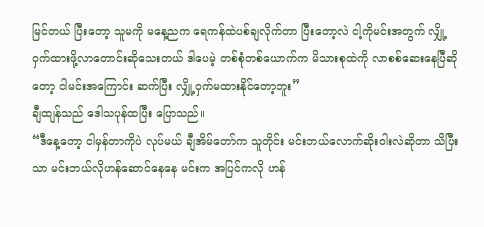မြင်တယ် ပြီးတော့ သူမကို မနေ့ညက ရေကန်ထဲပစ်ချလိုက်တာ ပြီးတော့လဲ ငါ့ကိုမင်းအတွက် လျှို့ဝှက်ထားဖို့လာတောင်းဆိုသေးတယ် ဒါပေမဲ့ တစ်စုံတစ်ယောက်က မိသားစုထဲကို လာစစ်ဆေးနေပြီဆိုတော့ ငါမင်းအကြောင်း ဆက်ပြီး လျှို့ဝှက်မထားနိုင်တော့ဘူး”
ချီထျန်သည် ဒေါသပုန်ထပြီး ပြောသည်။
“ဒီနေ့တော့ ငါမှန်တာကိုပဲ လုပ်မယ် ချီအိမ်တော်က သူတိုင်း မင်းဘယ်လောက်ဆိုးဝါးလဲဆိုတာ သိပြီးသာ မင်းဘယ်လိုဟန်ဆောင်နေနေ မင်းက အပြင်ကလို ဟန်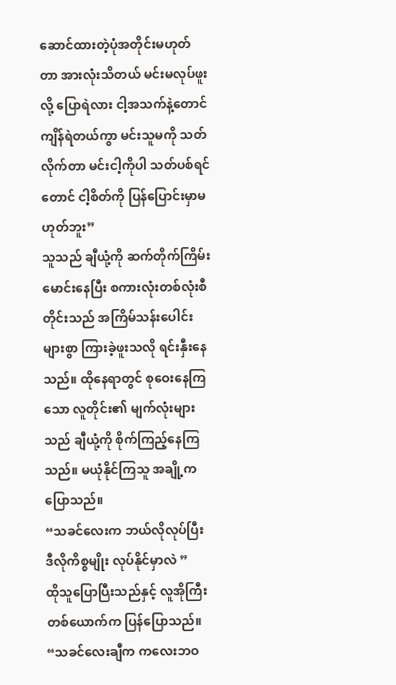ဆောင်ထားတဲ့ပုံအတိုင်းမဟုတ်တာ အားလုံးသိတယ် မင်းမလုပ်ဖူးလို့ ပြောရဲလား ငါ့အသက်နဲ့တောင် ကျိန်ရဲတယ်ကွာ မင်းသူမကို သတ်လိုက်တာ မင်းငါ့ကိုပါ သတ်ပစ်ရင်တောင် ငါ့စိတ်ကို ပြန်ပြောင်းမှာမဟုတ်ဘူး”
သူသည် ချီယုံ့ကို ဆက်တိုက်ကြိမ်းမောင်းနေပြီး စကားလုံးတစ်လုံးစီတိုင်းသည် အကြိမ်သန်းပေါင်းများစွာ ကြားခဲ့ဖူးသလို ရင်းနှီးနေသည်။ ထိုနေရာတွင် စုဝေးနေကြသော လူတိုင်း၏ မျက်လုံးများသည် ချီယုံ့ကို စိုက်ကြည့်နေကြသည်။ မယုံနိုင်ကြသူ အချို့က ပြောသည်။
“သခင်လေးက ဘယ်လိုလုပ်ပြီး ဒီလိုကိစ္စမျိုး လုပ်နိုင်မှာလဲ ”
ထိုသူပြောပြီးသည်နှင့် လူအိုကြီးတစ်ယောက်က ပြန်ပြောသည်။
“သခင်လေးချီက ကလေးဘဝ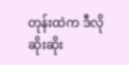တုန်းထဲက ဒီလိုဆိုးဆိုး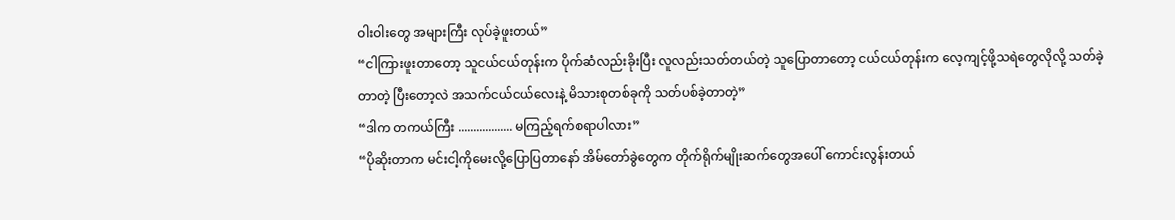ဝါးဝါးတွေ အများကြီး လုပ်ခဲ့ဖူးတယ်”
“ငါကြားဖူးတာတော့ သူငယ်ငယ်တုန်းက ပိုက်ဆံလည်းခိုးပြီး လူလည်းသတ်တယ်တဲ့ သူပြောတာတော့ ငယ်ငယ်တုန်းက လေ့ကျင့်ဖို့သရဲတွေလိုလို့ သတ်ခဲ့တာတဲ့ ပြီးတော့လဲ အသက်ငယ်ငယ်လေးနဲ့ မိသားစုတစ်ခုကို သတ်ပစ်ခဲ့တာတဲ့”
“ဒါက တကယ်ကြီး .................. မကြည့်ရက်စရာပါလား”
“ပိုဆိုးတာက မင်းငါ့ကိုမေးလို့ပြောပြတာနော် အိမ်တော်ခွဲတွေက တိုက်ရိုက်မျိုးဆက်တွေအပေါ် ကောင်းလွန်းတယ်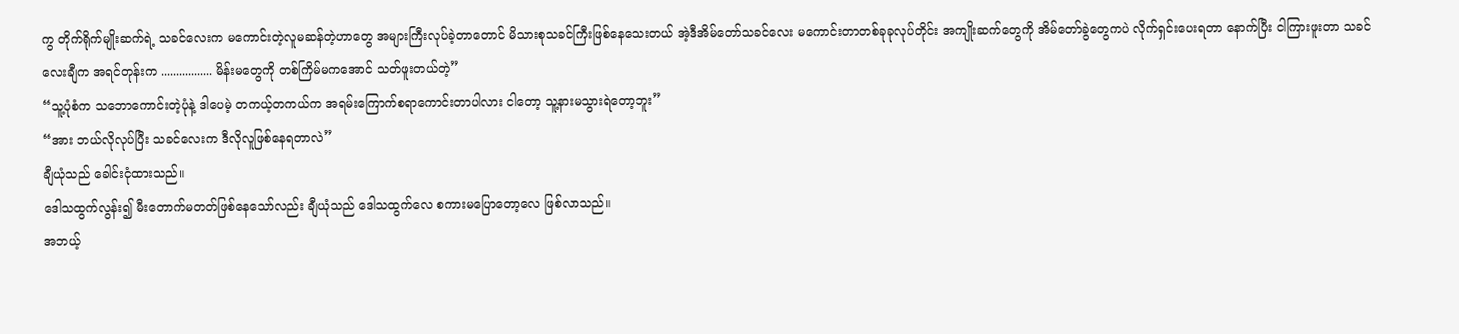ကွ တိုက်ရိုက်မျိုးဆက်ရဲ့ သခင်လေးက မကောင်းတဲ့လူမဆန်တဲ့ဟာတွေ အများကြီးလုပ်ခဲ့တာတောင် မိသားစုသခင်ကြီးဖြစ်နေသေးတယ် အဲ့ဒီအိမ်တော်သခင်လေး မကောင်းတာတစ်ခုခုလုပ်တိုင်း အကျိုးဆက်တွေကို အိမ်တော်ခွဲတွေကပဲ လိုက်ရှင်းပေးရတာ နောက်ပြီး ငါကြားဖူးတာ သခင်လေးချီက အရင်တုန်းက ................. မိန်းမတွေကို တစ်ကြိမ်မကအောင် သတ်ဖူးတယ်တဲ့”
“သူ့ပုံစံက သဘောကောင်းတဲ့ပုံနဲ့ ဒါပေမဲ့ တကယ့်တကယ်က အရမ်းကြောက်စရာကောင်းတာပါလား ငါတော့ သူ့နားမသွားရဲတော့ဘူး”
“အား ဘယ်လိုလုပ်ပြီး သခင်လေးက ဒီလိုလူဖြစ်နေရတာလဲ”
ချီယုံသည် ခေါင်းငုံထားသည်။
ဒေါသထွက်လွန်း၍ မီးတောက်မတတ်ဖြစ်နေသော်လည်း ချီယုံသည် ဒေါသထွက်လေ စကားမပြောတော့လေ ဖြစ်လာသည်။
အဘယ့်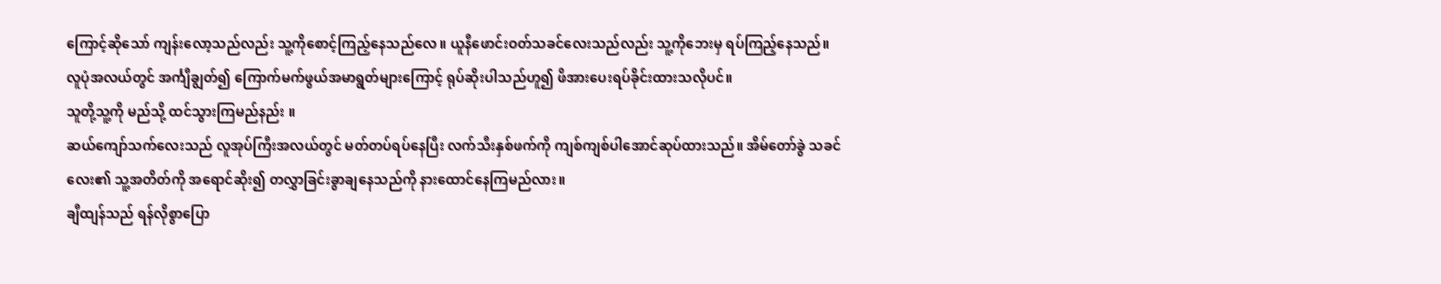ကြောင့်ဆိုသော် ကျန်းလော့သည်လည်း သူ့ကိုစောင့်ကြည့်နေသည်လေ။ ယူနီဖောင်းဝတ်သခင်လေးသည်လည်း သူ့ကိုဘေးမှ ရပ်ကြည့်နေသည်။
လူပုံအလယ်တွင် အင်္ကျီချွတ်၍ ကြောက်မက်ဖွယ်အမာရွတ်များကြောင့် ရုပ်ဆိုးပါသည်ဟူ၍ ဖိအားပေးရပ်ခိုင်းထားသလိုပင်။
သူတို့သူ့ကို မည်သို့ ထင်သွားကြမည်နည်း ။
ဆယ်ကျော်သက်လေးသည် လူအုပ်ကြီးအလယ်တွင် မတ်တပ်ရပ်နေပြီး လက်သီးနှစ်ဖက်ကို ကျစ်ကျစ်ပါအောင်ဆုပ်ထားသည်။ အိမ်တော်ခွဲ သခင်လေး၏ သူ့အတိတ်ကို အရောင်ဆိုး၍ တလွှာခြင်းခွာချနေသည်ကို နားထောင်နေကြမည်လား။
ချီထျန်သည် ရန်လိုစွာပြော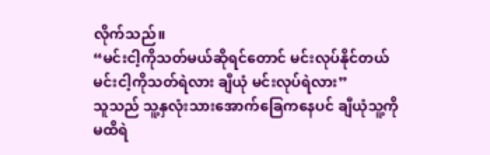လိုက်သည်။
“မင်းငါ့ကိုသတ်မယ်ဆိုရင်တောင် မင်းလုပ်နိုင်တယ် မင်းငါ့ကိုသတ်ရဲလား ချီယုံ မင်းလုပ်ရဲလား”
သူသည် သူ့နှလုံးသားအောက်ခြေကနေပင် ချီယုံသူ့ကို မထိရဲ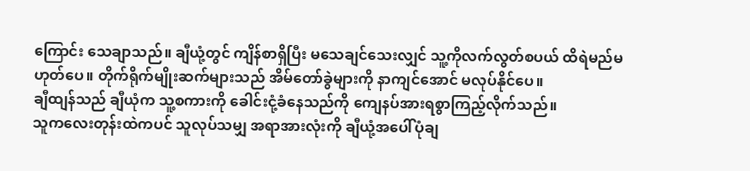ကြောင်း သေချာသည်။ ချီယုံ့တွင် ကျိန်စာရှိပြီး မသေချင်သေးလျှင် သူ့ကိုလက်လွတ်စပယ် ထိရဲမည်မဟုတ်ပေ။ တိုက်ရိုက်မျိုးဆက်များသည် အိမ်တော်ခွဲများကို နာကျင်အောင် မလုပ်နိုင်ပေ။
ချီထျန်သည် ချီယုံက သူ့စကားကို ခေါင်းငုံ့ခံနေသည်ကို ကျေနပ်အားရစွာကြည့်လိုက်သည်။
သူကလေးတုန်းထဲကပင် သူလုပ်သမျှ အရာအားလုံးကို ချီယုံ့အပေါ်ပုံချ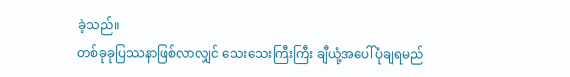ခဲ့သည်။
တစ်ခုခုပြဿနာဖြစ်လာလျှင် သေးသေးကြီးကြီး ချီယုံ့အပေါ်ပုံချရမည်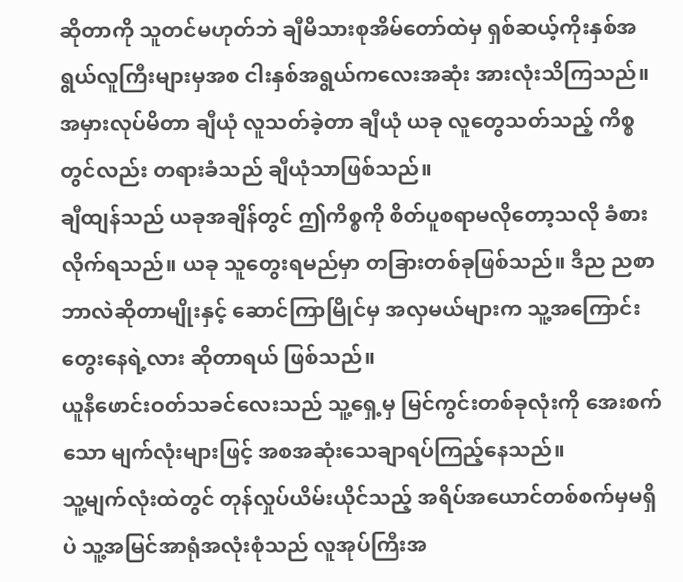ဆိုတာကို သူတင်မဟုတ်ဘဲ ချီမိသားစုအိမ်တော်ထဲမှ ရှစ်ဆယ့်ကိုးနှစ်အရွယ်လူကြီးများမှအစ ငါးနှစ်အရွယ်ကလေးအဆုံး အားလုံးသိကြသည်။
အမှားလုပ်မိတာ ချီယုံ လူသတ်ခဲ့တာ ချီယုံ ယခု လူတွေသတ်သည့် ကိစ္စတွင်လည်း တရားခံသည် ချီယုံသာဖြစ်သည်။
ချီထျန်သည် ယခုအချိန်တွင် ဤကိစ္စကို စိတ်ပူစရာမလိုတော့သလို ခံစားလိုက်ရသည်။ ယခု သူတွေးရမည်မှာ တခြားတစ်ခုဖြစ်သည်။ ဒီည ညစာဘာလဲဆိုတာမျိုးနှင့် ဆောင်ကြာမြိုင်မှ အလှမယ်များက သူ့အကြောင်းတွေးနေရဲ့လား ဆိုတာရယ် ဖြစ်သည်။
ယူနီဖောင်းဝတ်သခင်လေးသည် သူ့ရှေ့မှ မြင်ကွင်းတစ်ခုလုံးကို အေးစက်သော မျက်လုံးများဖြင့် အစအဆုံးသေချာရပ်ကြည့်နေသည်။
သူ့မျက်လုံးထဲတွင် တုန်လှုပ်ယိမ်းယိုင်သည့် အရိပ်အယောင်တစ်စက်မှမရှိပဲ သူ့အမြင်အာရုံအလုံးစုံသည် လူအုပ်ကြီးအ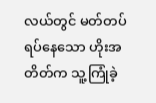လယ်တွင် မတ်တပ်ရပ်နေသော ဟိုးအတိတ်က သူ့ကြုံခဲ့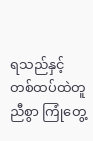ရသည်နှင့် တစ်ထပ်ထဲတူညီစွာ ကြုံတွေ့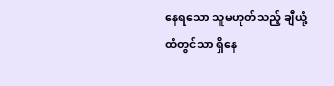နေရသော သူမဟုတ်သည့် ချီယုံ့ထံတွင်သာ ရှိနေ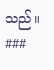သည်။
###